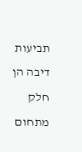תביעות דיבה הן חלק מתחום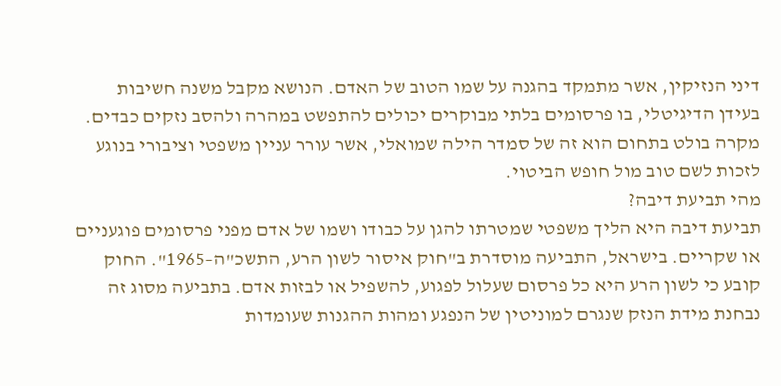דיני הנזיקין, אשר מתמקד בהגנה על שמו הטוב של האדם. הנושא מקבל משנה חשיבות בעידן הדיגיטלי, בו פרסומים בלתי מבוקרים יכולים להתפשט במהרה ולהסב נזקים כבדים. מקרה בולט בתחום הוא זה של סמדר הילה שמואלי, אשר עורר עניין משפטי וציבורי בנוגע לזכות לשם טוב מול חופש הביטוי.
מהי תביעת דיבה?
תביעת דיבה היא הליך משפטי שמטרתו להגן על כבודו ושמו של אדם מפני פרסומים פוגעניים או שקריים. בישראל, התביעה מוסדרת ב"חוק איסור לשון הרע, התשכ"ה–1965". החוק קובע כי לשון הרע היא כל פרסום שעלול לפגוע, להשפיל או לבזות אדם. בתביעה מסוג זה נבחנת מידת הנזק שנגרם למוניטין של הנפגע ומהות ההגנות שעומדות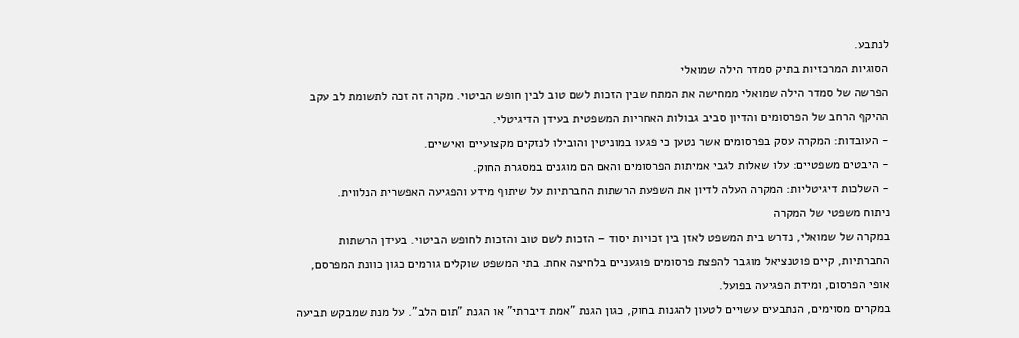לנתבע.
הסוגיות המרכזיות בתיק סמדר הילה שמואלי
הפרשה של סמדר הילה שמואלי ממחישה את המתח שבין הזכות לשם טוב לבין חופש הביטוי. מקרה זה זכה לתשומת לב עקב ההיקף הרחב של הפרסומים והדיון סביב גבולות האחריות המשפטית בעידן הדיגיטלי.
- העובדות: המקרה עסק בפרסומים אשר נטען כי פגעו במוניטין והובילו לנזקים מקצועיים ואישיים.
- היבטים משפטיים: עלו שאלות לגבי אמיתות הפרסומים והאם הם מוגנים במסגרת החוק.
- השלכות דיגיטליות: המקרה העלה לדיון את השפעת הרשתות החברתיות על שיתוף מידע והפגיעה האפשרית הנלווית.
ניתוח משפטי של המקרה
במקרה של שמואלי, נדרש בית המשפט לאזן בין זכויות יסוד – הזכות לשם טוב והזכות לחופש הביטוי. בעידן הרשתות החברתיות, קיים פוטנציאל מוגבר להפצת פרסומים פוגעניים בלחיצה אחת. בתי המשפט שוקלים גורמים כגון כוונת המפרסם, אופי הפרסום, ומידת הפגיעה בפועל.
במקרים מסוימים, הנתבעים עשויים לטעון להגנות בחוק, כגון הגנת "אמת דיברתי" או הגנת "תום הלב". על מנת שמבקש תביעה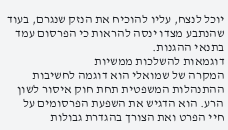יוכל לנצח, עליו להוכיח את הנזק שנגרם, בעוד שהנתבע מצדו ינסה להראות כי הפרסום עמד בתנאי ההגנות.
דוגמאות להשלכות ממשיות
המקרה של שמואלי הוא דוגמה לחשיבות ההתנהלות המשפטית תחת חוק איסור לשון הרע. הוא הדגיש את השפעת הפרסומים על חיי הפרט ואת הצורך בהגדרת גבולות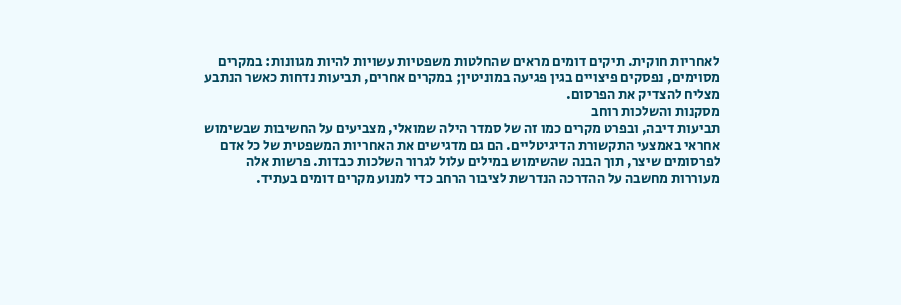לאחריות חוקית. תיקים דומים מראים שהחלטות משפטיות עשויות להיות מגוונות: במקרים מסוימים, נפסקים פיצויים בגין פגיעה במוניטין; במקרים אחרים, תביעות נדחות כאשר הנתבע מצליח להצדיק את הפרסום.
מסקנות והשלכות רוחב
תביעות דיבה, ובפרט מקרים כמו זה של סמדר הילה שמואלי, מצביעים על החשיבות שבשימוש אחראי באמצעי התקשורת הדיגיטליים. הם גם מדגישים את האחריות המשפטית של כל אדם לפרסומים שיצר, תוך הבנה שהשימוש במילים עלול לגרור השלכות כבדות. פרשות אלה מעוררות מחשבה על ההדרכה הנדרשת לציבור הרחב כדי למנוע מקרים דומים בעתיד.